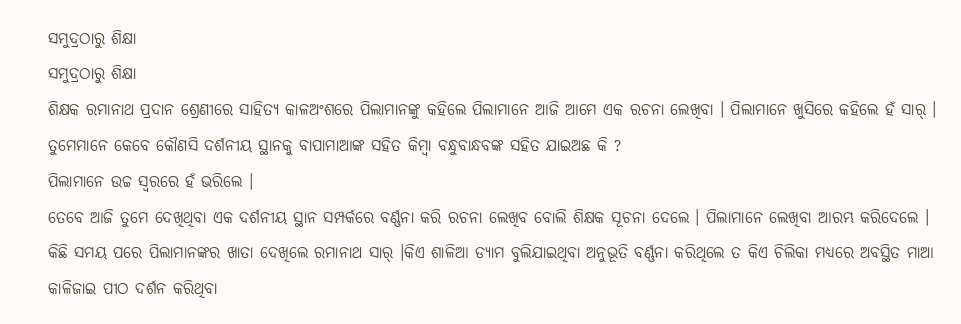ସମୁଦ୍ରଠାରୁ ଶିକ୍ଷା
ସମୁଦ୍ରଠାରୁ ଶିକ୍ଷା
ଶିକ୍ଷକ ରମାନାଥ ପ୍ରଦାନ ଶ୍ରେଣୀରେ ସାହିତ୍ୟ କାଳଅଂଶରେ ପିଲାମାନଙ୍କୁ କହିଲେ ପିଲାମାନେ ଆଜି ଆମେ ଏକ ରଚନା ଲେଖିବା । ପିଲାମାନେ ଖୁସିରେ କହିଲେ ହଁ ସାର୍ ।
ତୁମେମାନେ କେବେ କୌଣସି ଦର୍ଶନୀୟ ସ୍ଥାନକୁ ବାପାମାଆଙ୍କ ସହିତ କିମ୍ବା ବନ୍ଧୁବାନ୍ଧବଙ୍କ ସହିତ ଯାଇଅଛ କି ?
ପିଲାମାନେ ଉଚ୍ଚ ସ୍ୱରରେ ହଁ ଭରିଲେ ।
ତେବେ ଆଜି ତୁମେ ଦେଖିଥିବା ଏକ ଦର୍ଶନୀୟ ସ୍ଥାନ ସମ୍ପର୍କରେ ବର୍ଣ୍ଣନା କରି ରଚନା ଲେଖିବ ବୋଲି ଶିକ୍ଷକ ସୂଚନା ଦେଲେ । ପିଲାମାନେ ଲେଖିବା ଆରମ୍ଭ କରିଦେଲେ ।
କିଛି ସମୟ ପରେ ପିଲାମାନଙ୍କର ଖାତା ଦେଖିଲେ ରମାନାଥ ସାର୍ ।କିଏ ଶାଳିଆ ଡ୍ୟାମ ବୁଲିଯାଇଥିବା ଅନୁଭୂତି ବର୍ଣ୍ଣନା କରିଥିଲେ ତ କିଏ ଚିଲିକା ମଧ୍ୟରେ ଅବସ୍ଥିତ ମାଆ କାଳିଜାଇ ପୀଠ ଦର୍ଶନ କରିଥିବା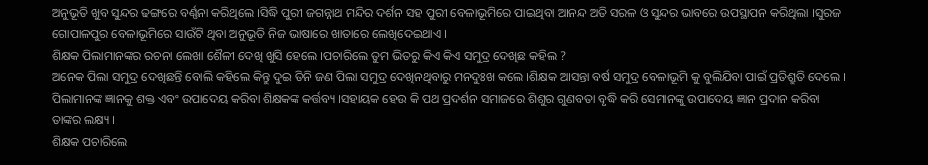ଅନୁଭୂତି ଖୁବ ସୁନ୍ଦର ଢଙ୍ଗରେ ବର୍ଣ୍ଣନା କରିଥିଲେ ।ସିଦ୍ଧି ପୁରୀ ଜଗନ୍ନାଥ ମନ୍ଦିର ଦର୍ଶନ ସହ ପୁରୀ ବେଳାଭୂମିରେ ପାଇଥିବା ଆନନ୍ଦ ଅତି ସରଳ ଓ ସୁନ୍ଦର ଭାବରେ ଉପସ୍ଥାପନ କରିଥିଲା ।ସୁରଜ ଗୋପାଳପୁର ବେଳାଭୂମିରେ ସାଉଁଟି ଥିବା ଅନୁଭୂତି ନିଜ ଭାଷାରେ ଖାତାରେ ଲେଖିଦେଇଥାଏ ।
ଶିକ୍ଷକ ପିଲାମାନଙ୍କର ରଚନା ଲେଖା ଶୈଳୀ ଦେଖି ଖୁସି ହେଲେ ।ପଚାରିଲେ ତୁମ ଭିତରୁ କିଏ କିଏ ସମୁଦ୍ର ଦେଖିଛ କହିଲ ?
ଅନେକ ପିଲା ସମୁଦ୍ର ଦେଖିଛନ୍ତି ବୋଲି କହିଲେ କିନ୍ତୁ ଦୁଇ ତିନି ଜଣ ପିଲା ସମୁଦ୍ର ଦେଖିନଥିବାରୁ ମନଦୁଃଖ କଲେ ।ଶିକ୍ଷକ ଆସନ୍ତା ବର୍ଷ ସମୁଦ୍ର ବେଳାଭୂମି କୁ ବୁଲିଯିବା ପାଇଁ ପ୍ରତିଶ୍ରୁତି ଦେଲେ ।
ପିଲାମାନଙ୍କ ଜ୍ଞାନକୁ ଶକ୍ତ ଏବଂ ଉପାଦେୟ କରିବା ଶିକ୍ଷକଙ୍କ କର୍ତ୍ତବ୍ୟ ।ସହାୟକ ହେଉ କି ପଥ ପ୍ରଦର୍ଶନ ସମାଜରେ ଶିଶୁର ଗୁଣବତା ବୃଦ୍ଧି କରି ସେମାନଙ୍କୁ ଉପାଦେୟ ଜ୍ଞାନ ପ୍ରଦାନ କରିବା ତାଙ୍କର ଲକ୍ଷ୍ୟ ।
ଶିକ୍ଷକ ପଚାରିଲେ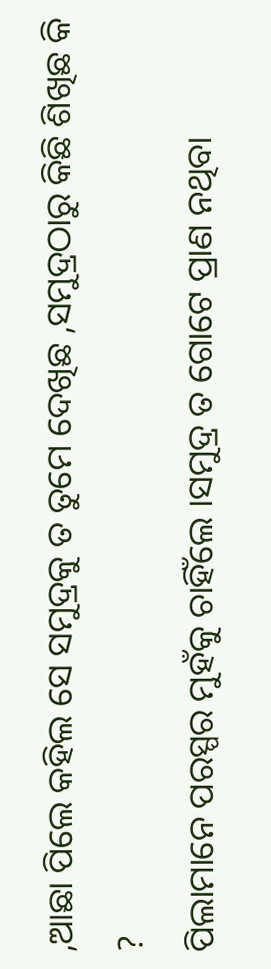,ଆଛା ପିଲେ କହିଲ ସେ ସମୁଦ୍ରକୁ ତ ତୁମେ ଦେଖିଛ ,ସମୁଦ୍ରଠାରୁ କିଛି ଶିଖିଛ କି ?
ପିଲାମାନେ ପରସ୍ପର ମୁହଁକୁ ଚାହିଁଲେ ।ସମୁଦ୍ର ତ ଗୋଟେ ପ୍ରାଣ ନଥିବା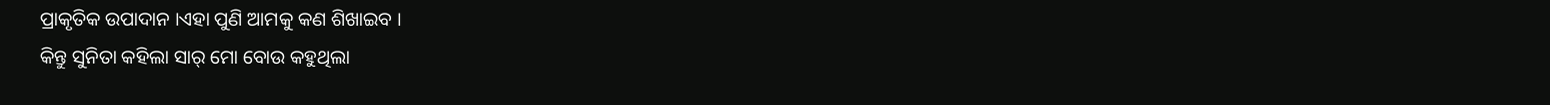ପ୍ରାକୃତିକ ଉପାଦାନ ।ଏହା ପୁଣି ଆମକୁ କଣ ଶିଖାଇବ ।
କିନ୍ତୁ ସୁନିତା କହିଲା ସାର୍ ମୋ ବୋଉ କହୁଥିଲା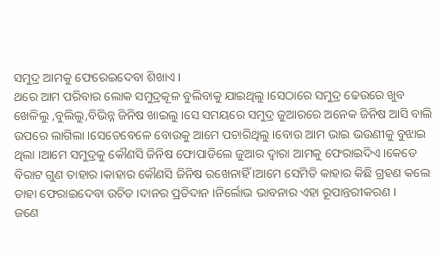ସମୁଦ୍ର ଆମକୁ ଫେରେଇଦେବା ଶିଖାଏ ।
ଥରେ ଆମ ପରିବାର ଲୋକ ସମୁଦ୍ରକୂଳ ବୁଲିବାକୁ ଯାଇଥିଲୁ ।ସେଠାରେ ସମୁଦ୍ର ଢେଉରେ ଖୁବ ଖେଳିଲୁ ,ବୁଲିଲୁ,ବିଭିନ୍ନ ଜିନିଷ ଖାଇଲୁ ।ସେ ସମୟରେ ସମୁଦ୍ର ଜୁଆରରେ ଅନେକ ଜିନିଷ ଆସି ବାଲି ଉପରେ ଲାଗିଲା ।ସେତେବେଳେ ବୋଉକୁ ଆମେ ପଚାରିଥିଲୁ ।ବୋଉ ଆମ ଭାଇ ଭଉଣୀକୁ ବୁଝାଇ ଥିଲା ।ଆମେ ସମୁଦ୍ରକୁ କୌଣସି ଜିନିଷ ଫୋପାଡିଲେ ଜୁଆର ଦ୍ୱାରା ଆମକୁ ଫେରାଇଦିଏ ।କେତେ ବିରାଟ ଗୁଣ ତାହାର ।କାହାର କୌଣସି ଜିନିଷ ରଖେନାହିଁ ।ଆମେ ସେମିତି କାହାର କିଛି ଗ୍ରହଣ କଲେ ତାହା ଫେରାଇଦେବା ଉଚିତ ।ଦାନର ପ୍ରତିଦାନ ।ନିର୍ଲୋଭ ଭାବନାର ଏହା ରୂପାନ୍ତରୀକରଣ ।
ଜଣେ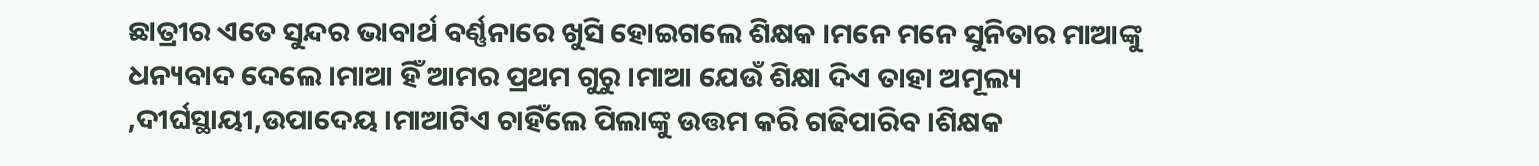ଛାତ୍ରୀର ଏତେ ସୁନ୍ଦର ଭାବାର୍ଥ ବର୍ଣ୍ଣନାରେ ଖୁସି ହୋଇଗଲେ ଶିକ୍ଷକ ।ମନେ ମନେ ସୁନିତାର ମାଆଙ୍କୁ ଧନ୍ୟବାଦ ଦେଲେ ।ମାଆ ହିଁ ଆମର ପ୍ରଥମ ଗୁରୁ ।ମାଆ ଯେଉଁ ଶିକ୍ଷା ଦିଏ ତାହା ଅମୂଲ୍ୟ ,ଦୀର୍ଘସ୍ଥାୟୀ,ଉପାଦେୟ ।ମାଆଟିଏ ଚାହିଁଲେ ପିଲାଙ୍କୁ ଉତ୍ତମ କରି ଗଢିପାରିବ ।ଶିକ୍ଷକ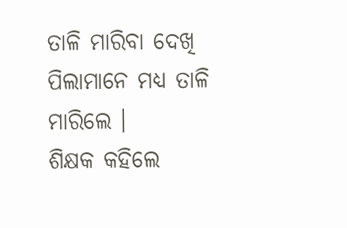ତାଳି ମାରିବା ଦେଖି ପିଲାମାନେ ମଧ୍ୟ ତାଳି ମାରିଲେ ।
ଶିକ୍ଷକ କହିଲେ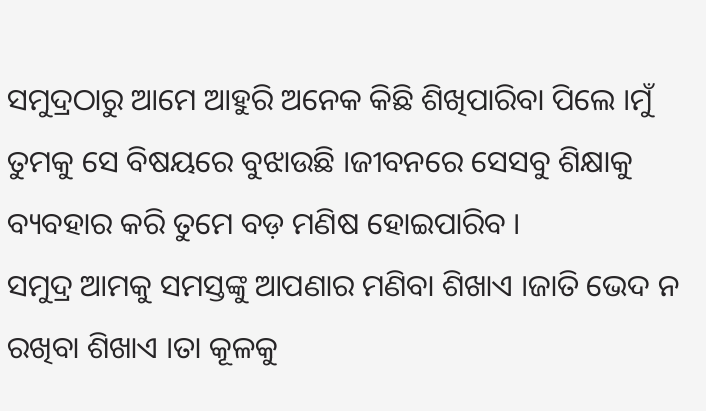ସମୁଦ୍ରଠାରୁ ଆମେ ଆହୁରି ଅନେକ କିଛି ଶିଖିପାରିବା ପିଲେ ।ମୁଁ ତୁମକୁ ସେ ବିଷୟରେ ବୁଝାଉଛି ।ଜୀବନରେ ସେସବୁ ଶିକ୍ଷାକୁ ବ୍ୟବହାର କରି ତୁମେ ବଡ଼ ମଣିଷ ହୋଇପାରିବ ।
ସମୁଦ୍ର ଆମକୁ ସମସ୍ତଙ୍କୁ ଆପଣାର ମଣିବା ଶିଖାଏ ।ଜାତି ଭେଦ ନ ରଖିବା ଶିଖାଏ ।ତା କୂଳକୁ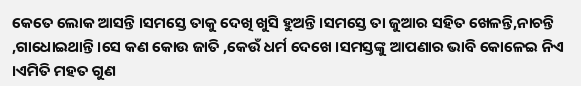କେତେ ଲୋକ ଆସନ୍ତି ।ସମସ୍ତେ ତାକୁ ଦେଖି ଖୁସି ହୁଅନ୍ତି ।ସମସ୍ତେ ତା ଜୁଆର ସହିତ ଖେଳନ୍ତି,ନାଚନ୍ତି ,ଗାଧୋଇଥାନ୍ତି ।ସେ କଣ କୋଉ ଜାତି ,କେଉଁ ଧର୍ମ ଦେଖେ ।ସମସ୍ତଙ୍କୁ ଆପଣାର ଭାବି କୋଳେଇ ନିଏ ।ଏମିତି ମହତ ଗୁଣ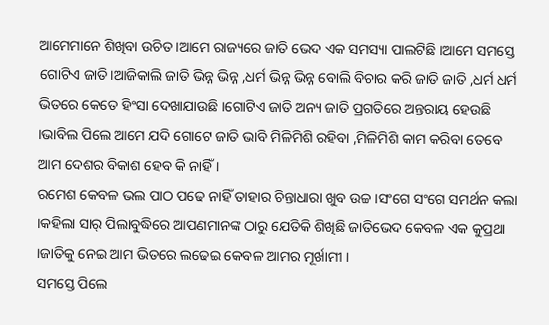ଆମେମାନେ ଶିଖିବା ଉଚିତ ।ଆମେ ରାଜ୍ୟରେ ଜାତି ଭେଦ ଏକ ସମସ୍ୟା ପାଲଟିଛି ।ଆମେ ସମସ୍ତେ ଗୋଟିଏ ଜାତି।ଆଜିକାଲି ଜାତି ଭିନ୍ନ ଭିନ୍ନ ,ଧର୍ମ ଭିନ୍ନ ଭିନ୍ନ ବୋଲି ବିଚାର କରି ଜାତି ଜାତି ,ଧର୍ମ ଧର୍ମ ଭିତରେ କେତେ ହିଂସା ଦେଖାଯାଉଛି ।ଗୋଟିଏ ଜାତି ଅନ୍ୟ ଜାତି ପ୍ରଗତିରେ ଅନ୍ତରାୟ ହେଉଛି ।ଭାବିଲ ପିଲେ ଆମେ ଯଦି ଗୋଟେ ଜାତି ଭାବି ମିଳିମିଶି ରହିବା ,ମିଳିମିଶି କାମ କରିବା ତେବେ ଆମ ଦେଶର ବିକାଶ ହେବ କି ନାହିଁ ।
ରମେଶ କେବଳ ଭଲ ପାଠ ପଢେ ନାହିଁ ତାହାର ଚିନ୍ତାଧାରା ଖୁବ ଉଚ୍ଚ ।ସଂଗେ ସଂଗେ ସମର୍ଥନ କଲା ।କହିଲା ସାର୍ ପିଲାବୁଦ୍ଧିରେ ଆପଣମାନଙ୍କ ଠାରୁ ଯେତିକି ଶିଖିଛି ଜାତିଭେଦ କେବଳ ଏକ କୁପ୍ରଥା ।ଜାତିକୁ ନେଇ ଆମ ଭିତରେ ଲଢେଇ କେବଳ ଆମର ମୂର୍ଖାମୀ ।
ସମସ୍ତେ ପିଲେ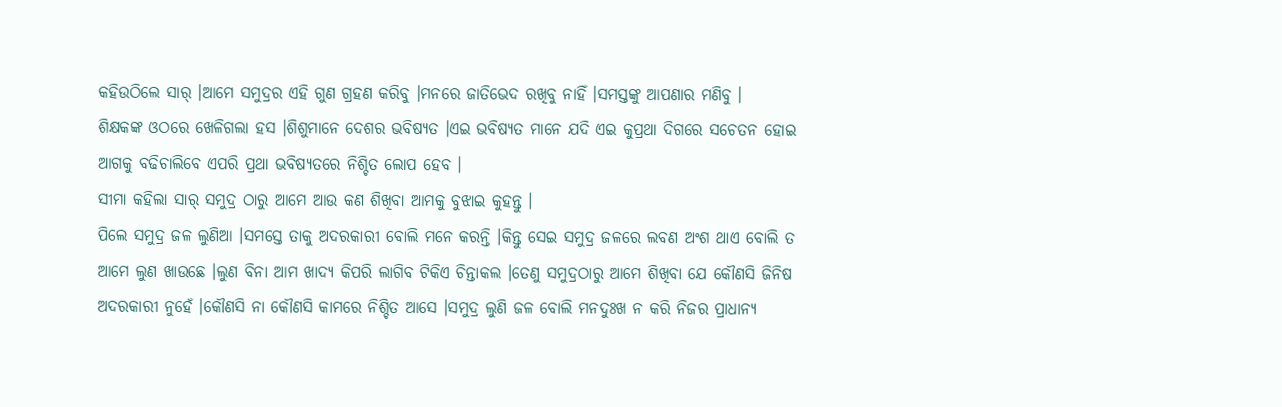କହିଉଠିଲେ ସାର୍ ।ଆମେ ସମୁଦ୍ରର ଏହି ଗୁଣ ଗ୍ରହଣ କରିବୁ ।ମନରେ ଜାତିଭେଦ ରଖିବୁ ନାହିଁ ।ସମସ୍ତଙ୍କୁ ଆପଣାର ମଣିବୁ ।
ଶିକ୍ଷକଙ୍କ ଓଠରେ ଖେଳିଗଲା ହସ ।ଶିଶୁମାନେ ଦେଶର ଭବିଷ୍ୟତ ।ଏଇ ଭବିଷ୍ୟତ ମାନେ ଯଦି ଏଇ କୁପ୍ରଥା ଦିଗରେ ସଚେତନ ହୋଇ ଆଗକୁ ବଢିଚାଲିବେ ଏପରି ପ୍ରଥା ଭବିଷ୍ୟତରେ ନିଶ୍ଚିତ ଲୋପ ହେବ ।
ସୀମା କହିଲା ସାର୍ ସମୁଦ୍ର ଠାରୁ ଆମେ ଆଉ କଣ ଶିଖିବା ଆମକୁ ବୁଝାଇ କୁହନ୍ତୁ ।
ପିଲେ ସମୁଦ୍ର ଜଳ ଲୁଣିଆ ।ସମସ୍ତେ ତାକୁ ଅଦରକାରୀ ବୋଲି ମନେ କରନ୍ତି ।କିନ୍ତୁ ସେଇ ସମୁଦ୍ର ଜଳରେ ଲବଣ ଅଂଶ ଥାଏ ବୋଲି ତ ଆମେ ଲୁଣ ଖାଉଛେ ।ଲୁଣ ବିନା ଆମ ଖାଦ୍ୟ କିପରି ଲାଗିବ ଟିକିଏ ଚିନ୍ତାକଲ ।ତେଣୁ ସମୁଦ୍ରଠାରୁ ଆମେ ଶିଖିବା ଯେ କୌଣସି ଜିନିଷ ଅଦରକାରୀ ନୁହେଁ ।କୌଣସି ନା କୌଣସି କାମରେ ନିଶ୍ଚିତ ଆସେ ।ସମୁଦ୍ର ଲୁଣି ଜଳ ବୋଲି ମନଦୁଃଖ ନ କରି ନିଜର ପ୍ରାଧାନ୍ୟ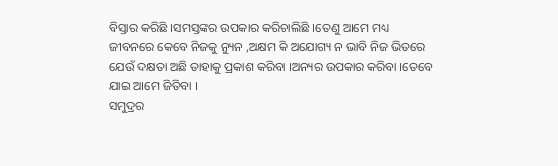ବିସ୍ତାର କରିଛି ।ସମସ୍ତଙ୍କର ଉପକାର କରିଚାଲିଛି ।ତେଣୁ ଆମେ ମଧ୍ୟ ଜୀବନରେ କେବେ ନିଜକୁ ନ୍ୟୁନ ,ଅକ୍ଷମ କି ଅଯୋଗ୍ୟ ନ ଭାବି ନିଜ ଭିତରେ ଯେଉଁ ଦକ୍ଷତା ଅଛି ତାହାକୁ ପ୍ରକାଶ କରିବା ।ଅନ୍ୟର ଉପକାର କରିବା ।ତେବେ ଯାଇ ଆମେ ଜିତିବା ।
ସମୁଦ୍ରର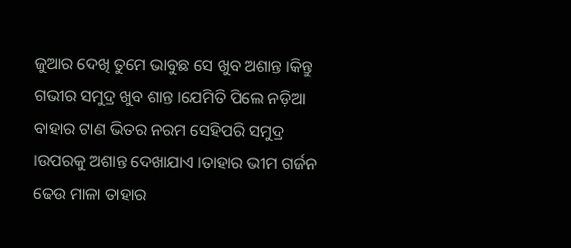ଜୁଆର ଦେଖି ତୁମେ ଭାବୁଛ ସେ ଖୁବ ଅଶାନ୍ତ ।କିନ୍ତୁ ଗଭୀର ସମୁଦ୍ର ଖୁବ ଶାନ୍ତ ।ଯେମିତି ପିଲେ ନଡ଼ିଆ ବାହାର ଟାଣ ଭିତର ନରମ ସେହିପରି ସମୁଦ୍ର ।ଉପରକୁ ଅଶାନ୍ତ ଦେଖାଯାଏ ।ତାହାର ଭୀମ ଗର୍ଜନ ଢେଉ ମାଳା ତାହାର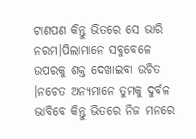ଟାଣପଣ କିନ୍ତୁ ଭିତରେ ସେ ଭାରି ନରମ।ପିଲାମାନେ ସବୁବେଳେ ଉପରକୁ ଶକ୍ତ ଦେଖାଇବା ଉଚିତ ।ନଚେତ ଅନ୍ୟମାନେ ତୁମକୁ ଦୁର୍ବଳ ଭାବିବେ କିନ୍ତୁ ଭିତରେ ନିଜ ମନରେ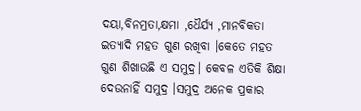ଦୟା,ବିନମ୍ରତା,କ୍ଷମା ,ଧୈର୍ଯ୍ୟ ,ମାନବିକତା ଇତ୍ୟାଦି ମହତ ଗୁଣ ରଖିବା ।କେତେ ମହତ ଗୁଣ ଶିଖାଉଛି ଏ ସମୁଦ୍ର। କେବଳ ଏତିକି ଶିକ୍ଷା ଦେଉନାହିଁ ସମୁଦ୍ର ।ସମୁଦ୍ର ଅନେକ ପ୍ରକାର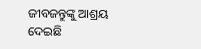ଜୀବଜନ୍ତୁଙ୍କୁ ଆଶ୍ରୟ ଦେଇଛି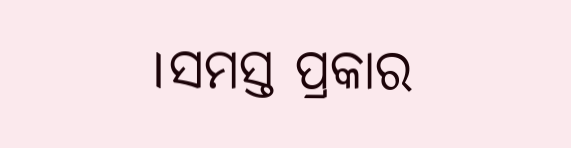।ସମସ୍ତ ପ୍ରକାର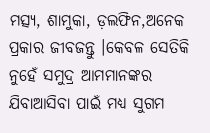ମତ୍ସ୍ୟ, ଶାମୁକା, ଡ଼ଲଫିନ,ଅନେକ ପ୍ରକାର ଜୀବଜନ୍ତୁ ।କେବଳ ସେତିକି ନୁହେଁ ସମୁଦ୍ର ଆମମାନଙ୍କର ଯିବାଆସିବା ପାଇଁ ମଧ୍ୟ ସୁଗମ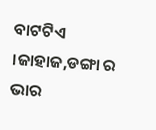ବାଟଟିଏ ।ଜାହାଜ,ଡଙ୍ଗା ର ଭାର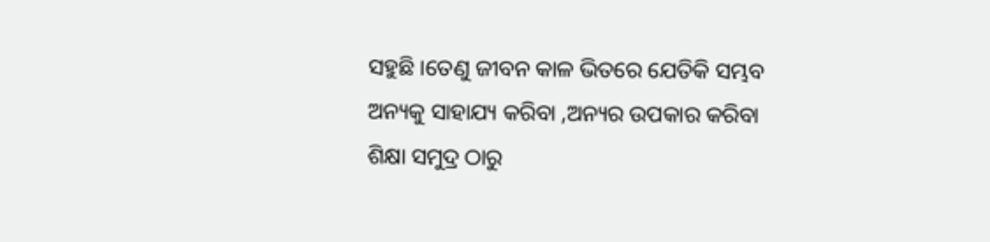ସହୁଛି ।ତେଣୁ ଜୀବନ କାଳ ଭିତରେ ଯେତିକି ସମ୍ଭବ ଅନ୍ୟକୁ ସାହାଯ୍ୟ କରିବା ,ଅନ୍ୟର ଉପକାର କରିବା ଶିକ୍ଷା ସମୁଦ୍ର ଠାରୁ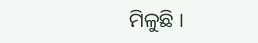ମିଳୁଛି ।